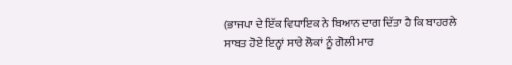(ਭਾਜਪਾ ਦੇ ਇੱਕ ਵਿਧਾਇਕ ਨੇ ਬਿਆਨ ਦਾਗ ਦਿੱਤਾ ਹੈ ਕਿ ਬਾਹਰਲੇ ਸਾਬਤ ਹੋਏ ਇਨ੍ਹਾਂ ਸਾਰੇ ਲੋਕਾਂ ਨੂੰ ਗੋਲੀ ਮਾਰ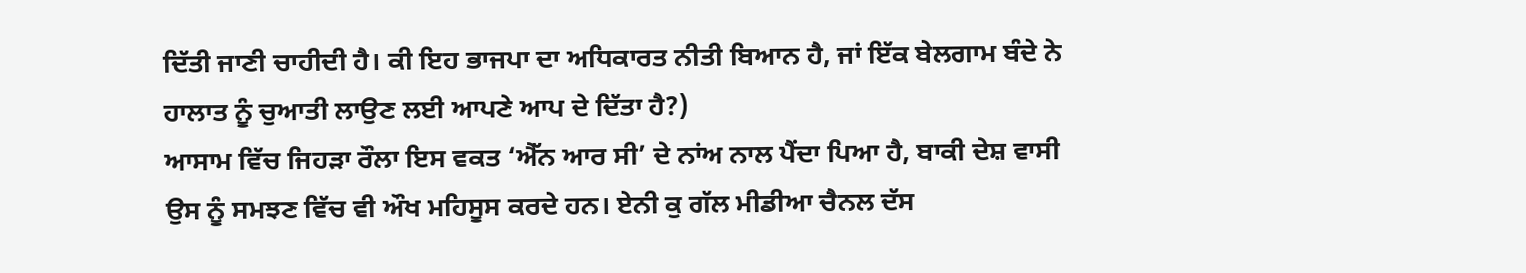ਦਿੱਤੀ ਜਾਣੀ ਚਾਹੀਦੀ ਹੈ। ਕੀ ਇਹ ਭਾਜਪਾ ਦਾ ਅਧਿਕਾਰਤ ਨੀਤੀ ਬਿਆਨ ਹੈ, ਜਾਂ ਇੱਕ ਬੇਲਗਾਮ ਬੰਦੇ ਨੇ ਹਾਲਾਤ ਨੂੰ ਚੁਆਤੀ ਲਾਉਣ ਲਈ ਆਪਣੇ ਆਪ ਦੇ ਦਿੱਤਾ ਹੈ?)
ਆਸਾਮ ਵਿੱਚ ਜਿਹੜਾ ਰੌਲਾ ਇਸ ਵਕਤ ‘ਐੱਨ ਆਰ ਸੀ’ ਦੇ ਨਾਂਅ ਨਾਲ ਪੈਂਦਾ ਪਿਆ ਹੈ, ਬਾਕੀ ਦੇਸ਼ ਵਾਸੀ ਉਸ ਨੂੰ ਸਮਝਣ ਵਿੱਚ ਵੀ ਔਖ ਮਹਿਸੂਸ ਕਰਦੇ ਹਨ। ਏਨੀ ਕੁ ਗੱਲ ਮੀਡੀਆ ਚੈਨਲ ਦੱਸ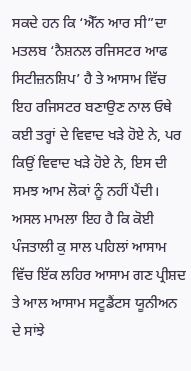ਸਕਦੇ ਹਨ ਕਿ ‘ਐੱਨ ਆਰ ਸੀ”ਦਾ ਮਤਲਬ ‘ਨੈਸ਼ਨਲ ਰਜਿਸਟਰ ਆਫ ਸਿਟੀਜ਼ਨਸ਼ਿਪ’ ਹੈ ਤੇ ਆਸਾਮ ਵਿੱਚ ਇਹ ਰਜਿਸਟਰ ਬਣਾਉਣ ਨਾਲ ਓਥੇ ਕਈ ਤਰ੍ਹਾਂ ਦੇ ਵਿਵਾਦ ਖੜੇ ਹੋਏ ਨੇ, ਪਰ ਕਿਉਂ ਵਿਵਾਦ ਖੜੇ ਹੋਏ ਨੇ, ਇਸ ਦੀ ਸਮਝ ਆਮ ਲੋਕਾਂ ਨੂੰ ਨਹੀਂ ਪੈਂਦੀ।
ਅਸਲ ਮਾਮਲਾ ਇਹ ਹੈ ਕਿ ਕੋਈ ਪੰਜਤਾਲੀ ਕੁ ਸਾਲ ਪਹਿਲਾਂ ਆਸਾਮ ਵਿੱਚ ਇੱਕ ਲਹਿਰ ਆਸਾਮ ਗਣ ਪ੍ਰੀਸ਼ਦ ਤੇ ਆਲ ਆਸਾਮ ਸਟੂਡੈਂਟਸ ਯੂਨੀਅਨ ਦੇ ਸਾਂਝੇ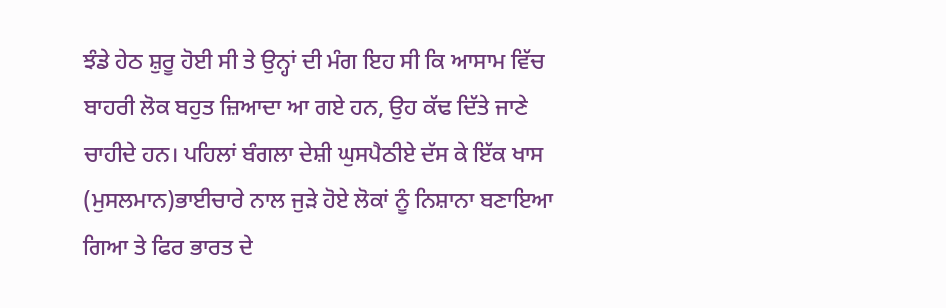ਝੰਡੇ ਹੇਠ ਸ਼ੁਰੂ ਹੋਈ ਸੀ ਤੇ ਉਨ੍ਹਾਂ ਦੀ ਮੰਗ ਇਹ ਸੀ ਕਿ ਆਸਾਮ ਵਿੱਚ ਬਾਹਰੀ ਲੋਕ ਬਹੁਤ ਜ਼ਿਆਦਾ ਆ ਗਏ ਹਨ, ਉਹ ਕੱਢ ਦਿੱਤੇ ਜਾਣੇ ਚਾਹੀਦੇ ਹਨ। ਪਹਿਲਾਂ ਬੰਗਲਾ ਦੇਸ਼ੀ ਘੁਸਪੈਠੀਏ ਦੱਸ ਕੇ ਇੱਕ ਖਾਸ (ਮੁਸਲਮਾਨ)ਭਾਈਚਾਰੇ ਨਾਲ ਜੁੜੇ ਹੋਏ ਲੋਕਾਂ ਨੂੰ ਨਿਸ਼ਾਨਾ ਬਣਾਇਆ ਗਿਆ ਤੇ ਫਿਰ ਭਾਰਤ ਦੇ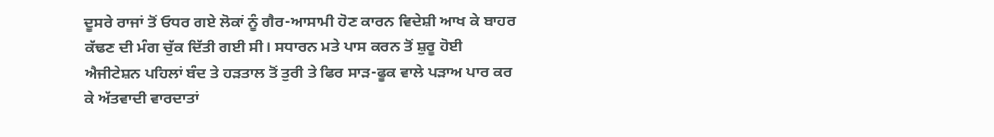ਦੂਸਰੇ ਰਾਜਾਂ ਤੋਂ ਓਧਰ ਗਏ ਲੋਕਾਂ ਨੂੰ ਗੈਰ-ਆਸਾਮੀ ਹੋਣ ਕਾਰਨ ਵਿਦੇਸ਼ੀ ਆਖ ਕੇ ਬਾਹਰ ਕੱਢਣ ਦੀ ਮੰਗ ਚੁੱਕ ਦਿੱਤੀ ਗਈ ਸੀ। ਸਧਾਰਨ ਮਤੇ ਪਾਸ ਕਰਨ ਤੋਂ ਸ਼ੁਰੂ ਹੋਈ ਐਜੀਟੇਸ਼ਨ ਪਹਿਲਾਂ ਬੰਦ ਤੇ ਹੜਤਾਲ ਤੋਂ ਤੁਰੀ ਤੇ ਫਿਰ ਸਾੜ-ਫੂਕ ਵਾਲੇ ਪੜਾਅ ਪਾਰ ਕਰ ਕੇ ਅੱਤਵਾਦੀ ਵਾਰਦਾਤਾਂ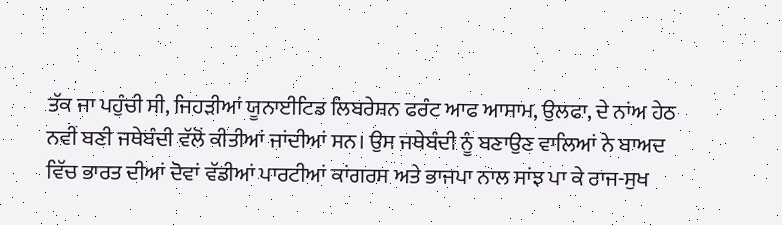ਤੱਕ ਜਾ ਪਹੁੰਚੀ ਸੀ, ਜਿਹੜੀਆਂ ਯੂਨਾਈਟਿਡ ਲਿਬਰੇਸ਼ਨ ਫਰੰਟ ਆਫ ਆਸਾਮ, ਉਲਫਾ, ਦੇ ਨਾਂਅ ਹੇਠ ਨਵੀਂ ਬਣੀ ਜਥੇਬੰਦੀ ਵੱਲੋਂ ਕੀਤੀਆਂ ਜਾਂਦੀਆਂ ਸਨ। ਉਸ ਜਥੇਬੰਦੀ ਨੂੰ ਬਣਾਉਣ ਵਾਲਿਆਂ ਨੇ ਬਾਅਦ ਵਿੱਚ ਭਾਰਤ ਦੀਆਂ ਦੋਵਾਂ ਵੱਡੀਆਂ ਪਾਰਟੀਆਂ ਕਾਂਗਰਸ ਅਤੇ ਭਾਜਪਾ ਨਾਲ ਸਾਂਝ ਪਾ ਕੇ ਰਾਜ-ਸੁਖ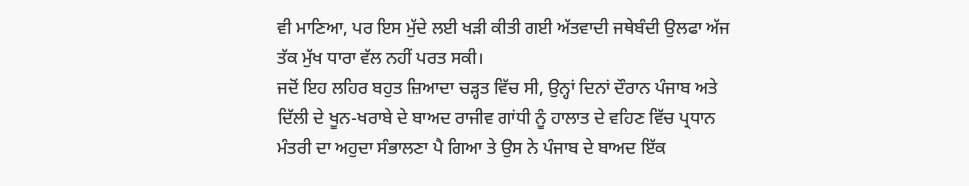ਵੀ ਮਾਣਿਆ, ਪਰ ਇਸ ਮੁੱਦੇ ਲਈ ਖੜੀ ਕੀਤੀ ਗਈ ਅੱਤਵਾਦੀ ਜਥੇਬੰਦੀ ਉਲਫਾ ਅੱਜ ਤੱਕ ਮੁੱਖ ਧਾਰਾ ਵੱਲ ਨਹੀਂ ਪਰਤ ਸਕੀ।
ਜਦੋਂ ਇਹ ਲਹਿਰ ਬਹੁਤ ਜ਼ਿਆਦਾ ਚੜ੍ਹਤ ਵਿੱਚ ਸੀ, ਉਨ੍ਹਾਂ ਦਿਨਾਂ ਦੌਰਾਨ ਪੰਜਾਬ ਅਤੇ ਦਿੱਲੀ ਦੇ ਖੂਨ-ਖਰਾਬੇ ਦੇ ਬਾਅਦ ਰਾਜੀਵ ਗਾਂਧੀ ਨੂੰ ਹਾਲਾਤ ਦੇ ਵਹਿਣ ਵਿੱਚ ਪ੍ਰਧਾਨ ਮੰਤਰੀ ਦਾ ਅਹੁਦਾ ਸੰਭਾਲਣਾ ਪੈ ਗਿਆ ਤੇ ਉਸ ਨੇ ਪੰਜਾਬ ਦੇ ਬਾਅਦ ਇੱਕ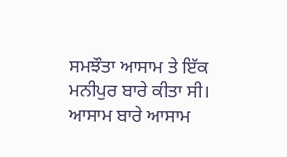ਸਮਝੌਤਾ ਆਸਾਮ ਤੇ ਇੱਕ ਮਨੀਪੁਰ ਬਾਰੇ ਕੀਤਾ ਸੀ। ਆਸਾਮ ਬਾਰੇ ਆਸਾਮ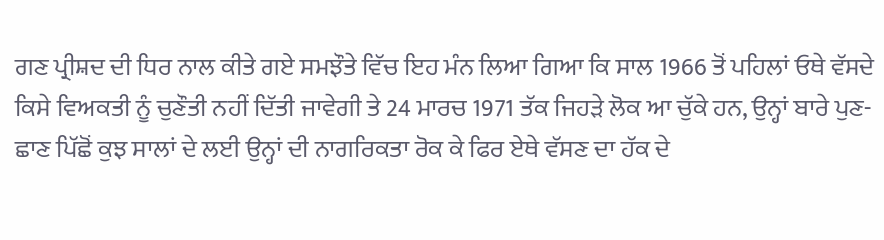ਗਣ ਪ੍ਰੀਸ਼ਦ ਦੀ ਧਿਰ ਨਾਲ ਕੀਤੇ ਗਏ ਸਮਝੌਤੇ ਵਿੱਚ ਇਹ ਮੰਨ ਲਿਆ ਗਿਆ ਕਿ ਸਾਲ 1966 ਤੋਂ ਪਹਿਲਾਂ ਓਥੇ ਵੱਸਦੇ ਕਿਸੇ ਵਿਅਕਤੀ ਨੂੰ ਚੁਣੌਤੀ ਨਹੀਂ ਦਿੱਤੀ ਜਾਵੇਗੀ ਤੇ 24 ਮਾਰਚ 1971 ਤੱਕ ਜਿਹੜੇ ਲੋਕ ਆ ਚੁੱਕੇ ਹਨ, ਉਨ੍ਹਾਂ ਬਾਰੇ ਪੁਣ-ਛਾਣ ਪਿੱਛੋਂ ਕੁਝ ਸਾਲਾਂ ਦੇ ਲਈ ਉਨ੍ਹਾਂ ਦੀ ਨਾਗਰਿਕਤਾ ਰੋਕ ਕੇ ਫਿਰ ਏਥੇ ਵੱਸਣ ਦਾ ਹੱਕ ਦੇ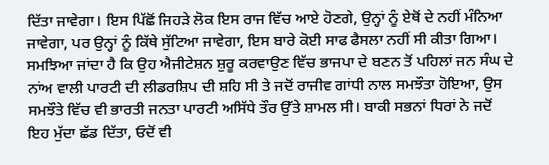ਦਿੱਤਾ ਜਾਵੇਗਾ। ਇਸ ਪਿੱਛੋਂ ਜਿਹੜੇ ਲੋਕ ਇਸ ਰਾਜ ਵਿੱਚ ਆਏ ਹੋਣਗੇ, ਉਨ੍ਹਾਂ ਨੂੰ ਏਥੋਂ ਦੇ ਨਹੀਂ ਮੰਨਿਆ ਜਾਵੇਗਾ, ਪਰ ਉਨ੍ਹਾਂ ਨੂੰ ਕਿੱਥੇ ਸੁੱਟਿਆ ਜਾਵੇਗਾ, ਇਸ ਬਾਰੇ ਕੋਈ ਸਾਫ ਫੈਸਲਾ ਨਹੀਂ ਸੀ ਕੀਤਾ ਗਿਆ। ਸਮਝਿਆ ਜਾਂਦਾ ਹੈ ਕਿ ਉਹ ਐਜੀਟੇਸ਼ਨ ਸ਼ੁਰੂ ਕਰਵਾਉਣ ਵਿੱਚ ਭਾਜਪਾ ਦੇ ਬਣਨ ਤੋਂ ਪਹਿਲਾਂ ਜਨ ਸੰਘ ਦੇ ਨਾਂਅ ਵਾਲੀ ਪਾਰਟੀ ਦੀ ਲੀਡਰਸ਼ਿਪ ਦੀ ਸ਼ਹਿ ਸੀ ਤੇ ਜਦੋਂ ਰਾਜੀਵ ਗਾਂਧੀ ਨਾਲ ਸਮਝੌਤਾ ਹੋਇਆ, ਉਸ ਸਮਝੌਤੇ ਵਿੱਚ ਵੀ ਭਾਰਤੀ ਜਨਤਾ ਪਾਰਟੀ ਅਸਿੱਧੇ ਤੌਰ ਉੱਤੇ ਸ਼ਾਮਲ ਸੀ। ਬਾਕੀ ਸਭਨਾਂ ਧਿਰਾਂ ਨੇ ਜਦੋਂ ਇਹ ਮੁੱਦਾ ਛੱਡ ਦਿੱਤਾ, ਓਦੋਂ ਵੀ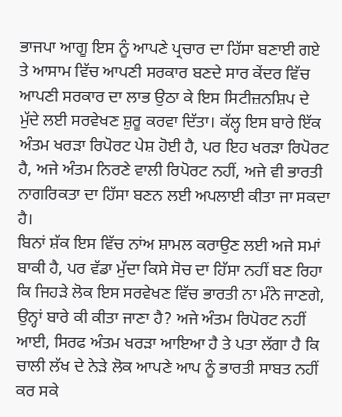ਭਾਜਪਾ ਆਗੂ ਇਸ ਨੂੰ ਆਪਣੇ ਪ੍ਰਚਾਰ ਦਾ ਹਿੱਸਾ ਬਣਾਈ ਗਏ ਤੇ ਆਸਾਮ ਵਿੱਚ ਆਪਣੀ ਸਰਕਾਰ ਬਣਦੇ ਸਾਰ ਕੇਂਦਰ ਵਿੱਚ ਆਪਣੀ ਸਰਕਾਰ ਦਾ ਲਾਭ ਉਠਾ ਕੇ ਇਸ ਸਿਟੀਜ਼ਨਸ਼ਿਪ ਦੇ ਮੁੱਦੇ ਲਈ ਸਰਵੇਖਣ ਸ਼ੁਰੂ ਕਰਵਾ ਦਿੱਤਾ। ਕੱਲ੍ਹ ਇਸ ਬਾਰੇ ਇੱਕ ਅੰਤਮ ਖਰੜਾ ਰਿਪੋਰਟ ਪੇਸ਼ ਹੋਈ ਹੈ, ਪਰ ਇਹ ਖਰੜਾ ਰਿਪੋਰਟ ਹੈ, ਅਜੇ ਅੰਤਮ ਨਿਰਣੇ ਵਾਲੀ ਰਿਪੋਰਟ ਨਹੀਂ, ਅਜੇ ਵੀ ਭਾਰਤੀ ਨਾਗਰਿਕਤਾ ਦਾ ਹਿੱਸਾ ਬਣਨ ਲਈ ਅਪਲਾਈ ਕੀਤਾ ਜਾ ਸਕਦਾ ਹੈ।
ਬਿਨਾਂ ਸ਼ੱਕ ਇਸ ਵਿੱਚ ਨਾਂਅ ਸ਼ਾਮਲ ਕਰਾਉਣ ਲਈ ਅਜੇ ਸਮਾਂ ਬਾਕੀ ਹੈ, ਪਰ ਵੱਡਾ ਮੁੱਦਾ ਕਿਸੇ ਸੋਚ ਦਾ ਹਿੱਸਾ ਨਹੀਂ ਬਣ ਰਿਹਾ ਕਿ ਜਿਹੜੇ ਲੋਕ ਇਸ ਸਰਵੇਖਣ ਵਿੱਚ ਭਾਰਤੀ ਨਾ ਮੰਨੇ ਜਾਣਗੇ, ਉਨ੍ਹਾਂ ਬਾਰੇ ਕੀ ਕੀਤਾ ਜਾਣਾ ਹੈ? ਅਜੇ ਅੰਤਮ ਰਿਪੋਰਟ ਨਹੀਂ ਆਈ, ਸਿਰਫ ਅੰਤਮ ਖਰੜਾ ਆਇਆ ਹੈ ਤੇ ਪਤਾ ਲੱਗਾ ਹੈ ਕਿ ਚਾਲੀ ਲੱਖ ਦੇ ਨੇੜੇ ਲੋਕ ਆਪਣੇ ਆਪ ਨੂੰ ਭਾਰਤੀ ਸਾਬਤ ਨਹੀਂ ਕਰ ਸਕੇ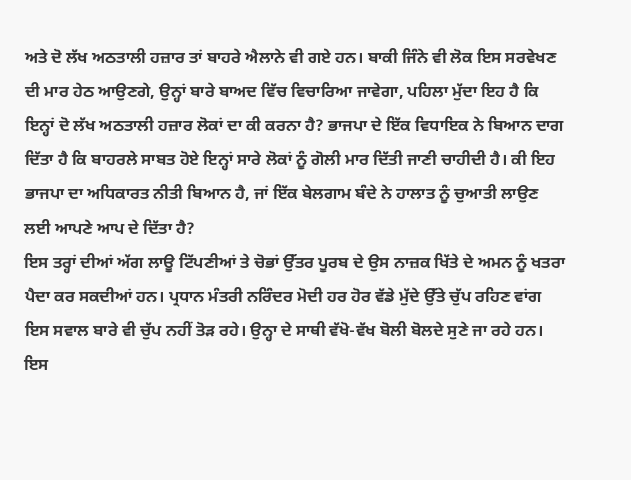ਅਤੇ ਦੋ ਲੱਖ ਅਠਤਾਲੀ ਹਜ਼ਾਰ ਤਾਂ ਬਾਹਰੇ ਐਲਾਨੇ ਵੀ ਗਏ ਹਨ। ਬਾਕੀ ਜਿੰਨੇ ਵੀ ਲੋਕ ਇਸ ਸਰਵੇਖਣ ਦੀ ਮਾਰ ਹੇਠ ਆਉਣਗੇ, ਉਨ੍ਹਾਂ ਬਾਰੇ ਬਾਅਦ ਵਿੱਚ ਵਿਚਾਰਿਆ ਜਾਵੇਗਾ, ਪਹਿਲਾ ਮੁੱਦਾ ਇਹ ਹੈ ਕਿ ਇਨ੍ਹਾਂ ਦੋ ਲੱਖ ਅਠਤਾਲੀ ਹਜ਼ਾਰ ਲੋਕਾਂ ਦਾ ਕੀ ਕਰਨਾ ਹੈ? ਭਾਜਪਾ ਦੇ ਇੱਕ ਵਿਧਾਇਕ ਨੇ ਬਿਆਨ ਦਾਗ ਦਿੱਤਾ ਹੈ ਕਿ ਬਾਹਰਲੇ ਸਾਬਤ ਹੋਏ ਇਨ੍ਹਾਂ ਸਾਰੇ ਲੋਕਾਂ ਨੂੰ ਗੋਲੀ ਮਾਰ ਦਿੱਤੀ ਜਾਣੀ ਚਾਹੀਦੀ ਹੈ। ਕੀ ਇਹ ਭਾਜਪਾ ਦਾ ਅਧਿਕਾਰਤ ਨੀਤੀ ਬਿਆਨ ਹੈ, ਜਾਂ ਇੱਕ ਬੇਲਗਾਮ ਬੰਦੇ ਨੇ ਹਾਲਾਤ ਨੂੰ ਚੁਆਤੀ ਲਾਉਣ ਲਈ ਆਪਣੇ ਆਪ ਦੇ ਦਿੱਤਾ ਹੈ?
ਇਸ ਤਰ੍ਹਾਂ ਦੀਆਂ ਅੱਗ ਲਾਊ ਟਿੱਪਣੀਆਂ ਤੇ ਚੋਭਾਂ ਉੱਤਰ ਪੂਰਬ ਦੇ ਉਸ ਨਾਜ਼ਕ ਖਿੱਤੇ ਦੇ ਅਮਨ ਨੂੰ ਖਤਰਾ ਪੈਦਾ ਕਰ ਸਕਦੀਆਂ ਹਨ। ਪ੍ਰਧਾਨ ਮੰਤਰੀ ਨਰਿੰਦਰ ਮੋਦੀ ਹਰ ਹੋਰ ਵੱਡੇ ਮੁੱਦੇ ਉੱਤੇ ਚੁੱਪ ਰਹਿਣ ਵਾਂਗ ਇਸ ਸਵਾਲ ਬਾਰੇ ਵੀ ਚੁੱਪ ਨਹੀਂ ਤੋੜ ਰਹੇ। ਉਨ੍ਹਾ ਦੇ ਸਾਥੀ ਵੱਖੋ-ਵੱਖ ਬੋਲੀ ਬੋਲਦੇ ਸੁਣੇ ਜਾ ਰਹੇ ਹਨ। ਇਸ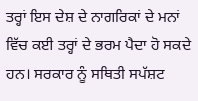ਤਰ੍ਹਾਂ ਇਸ ਦੇਸ਼ ਦੇ ਨਾਗਰਿਕਾਂ ਦੇ ਮਨਾਂ ਵਿੱਚ ਕਈ ਤਰ੍ਹਾਂ ਦੇ ਭਰਮ ਪੈਦਾ ਹੋ ਸਕਦੇ ਹਨ। ਸਰਕਾਰ ਨੂੰ ਸਥਿਤੀ ਸਪੱਸ਼ਟ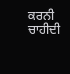ਕਰਨੀ ਚਾਹੀਦੀ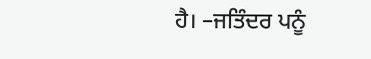ਹੈ। –ਜਤਿੰਦਰ ਪਨੂੰ